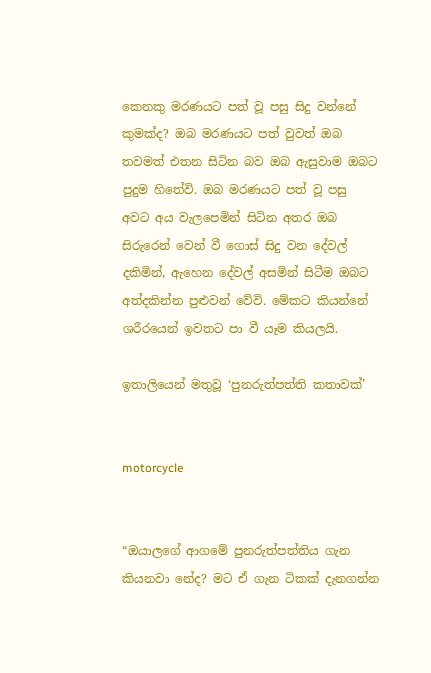කෙනකු මරණයට පත් වූ පසු සිදු වන්නේ කුමක්ද? ඔබ මරණයට පත් වුවත් ඔබ තවමත් එතන සිටින බව ඔබ ඇසුවාම ඔබට පුදුම හිතේවි. ඔබ මරණයට පත් වූ පසු අවට අය වැලපෙමින් සිටින අතර ඔබ සිරුරෙන් වෙන් වී ගොස් සිදු වන දේවල් දකිමින්, ඇහෙන දේවල් අසමින් සිටීම ඔබට අත්දකින්න පුළුවන් වේවි. මේකට කියන්නේ ශරීරයෙන් ඉවතට පා වී යෑම කියලයි.

ඉතාලියෙන් මතුවූ ‘පුනරුත්පත්ති කතාවක්’


motorcycle


“ඔයාලගේ ආගමේ පුනරුත්පත්තිය ගැන කියනවා නේද? මට ඒ ගැන ටිකක් දැනගන්න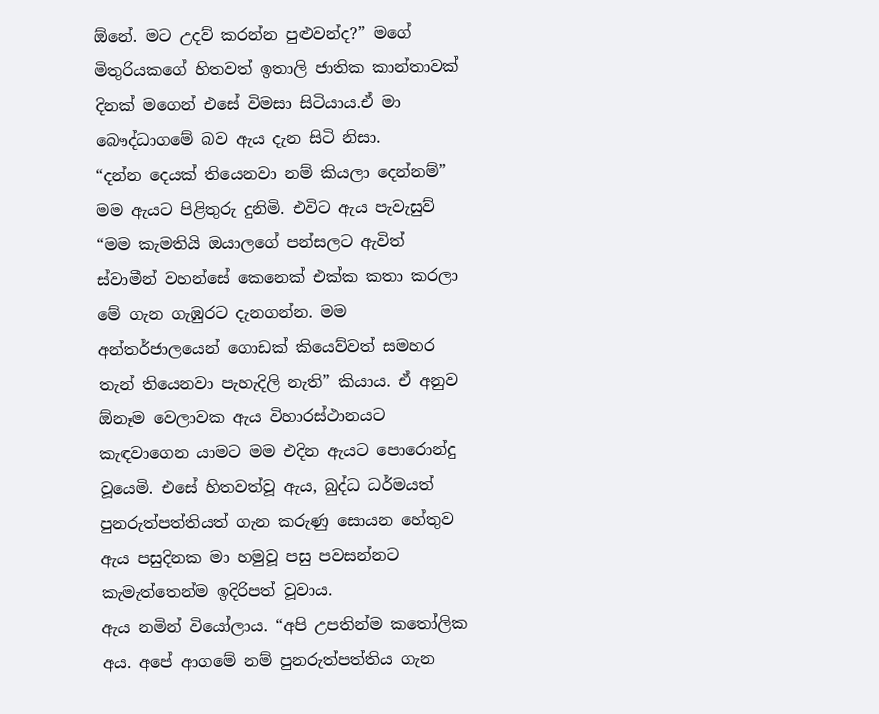ඕනේ. මට උදව් කරන්න පුළුවන්ද?” මගේ මිතුරියකගේ හිතවත් ඉතාලි ජාතික කාන්තාවක් දිනක් මගෙන් එසේ විමසා සිටියාය.ඒ මා බෞද්ධාගමේ බව ඇය දැන සිටි නිසා.
“දන්න දෙයක් තියෙනවා නම් කියලා දෙන්නම්” මම ඇයට පිළිතුරු දුනිමි. එවිට ඇය පැවැසුව් “මම කැමතියි ඔයාලගේ පන්සලට ඇවිත් ස්වාමීන් වහන්සේ කෙනෙක් එක්ක කතා කරලා මේ ගැන ගැඹුරට දැනගන්න. මම අන්තර්ජාලයෙන් ගොඩක් කියෙව්වත් සමහර තැන් තියෙනවා පැහැදිලි නැති” කියාය. ඒ අනුව ඕනෑම වෙලාවක ඇය විහාරස්ථානයට කැඳවාගෙන යාමට මම එදින ඇයට ‍පොරොන්දු වූයෙමි. එසේ හිතවත්වූ ඇය, බුද්ධ ධර්මයත් පුනරුත්පත්තියත් ගැන කරුණු සොයන හේතුව ඇය පසුදිනක මා හමුවූ පසු පවසන්නට කැමැත්තෙන්ම ඉදිරිපත් වූවාය.
ඇය නමින් වියෝලාය. “අපි උපතින්ම කතෝලික අය. අපේ ආගමේ නම් පුනරුත්පත්තිය ගැන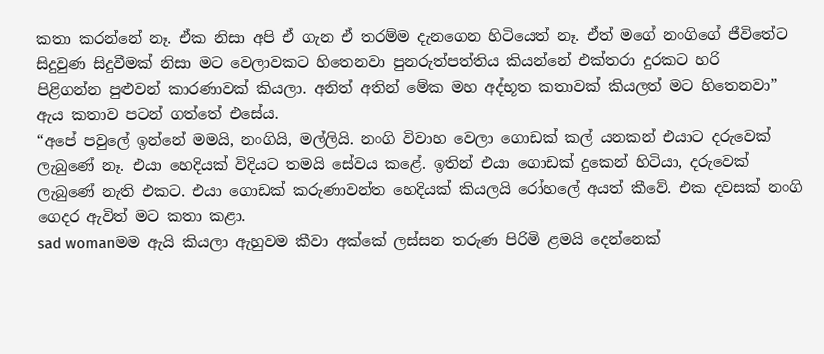කතා කරන්නේ නෑ. ඒක නිසා අපි ඒ ගැන ඒ තරම්ම දැනගෙන හිටියෙත් නෑ. ඒත් මගේ නංගිගේ ජීවිතේට සිදුවුණ සිදුවීමක් නිසා මට වෙලාවකට හිතෙනවා පුනරුත්පත්තිය කියන්නේ එක්තරා දුරකට හරි
පිළිගන්න පුළුවන් කාරණාවක් කියලා. අනිත් අතින් මේක මහ අද්භූත කතාවක් කියලත් මට හිතෙනවා” ඇය කතාව පටන් ගත්තේ එසේය.
“අපේ පවු‍ලේ ඉන්නේ මමයි, නංගියි, මල්ලියි. නංගි විවාහ වෙලා ගොඩක් කල් යනකන් එයාට දරුවෙක් ලැබුණේ නෑ. එයා හෙදියක් විදියට තමයි සේවය කළේ. ඉතින් එයා ගොඩක් දුකෙන් හිටියා, දරුවෙක් ලැබුණේ නැති එකට. එයා ගොඩක් කරුණාවන්ත හෙදියක් කියලයි රෝහ‍ලේ අයත් කීවේ. එක දවසක් නංගි ගෙදර ඇවිත් මට කතා කළා.
sad womanමම ඇයි කියලා ඇහුවම කීවා අක්කේ ලස්සන තරුණ පිරිමි ළමයි දෙන්නෙක්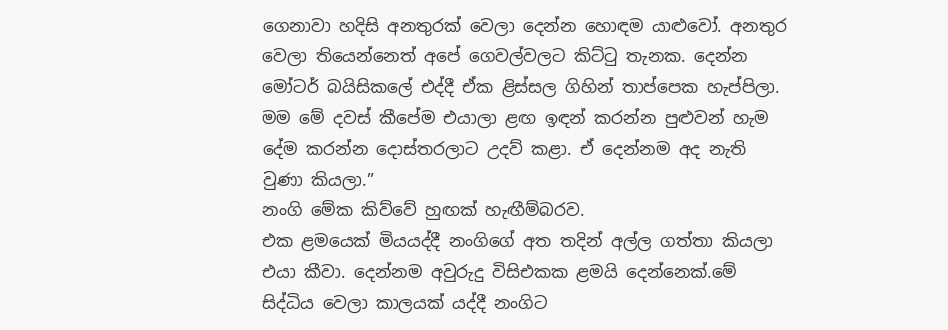ගෙනාවා හදිසි අනතුරක් වෙලා දෙන්න හොඳම යාළුවෝ. අනතුර වෙලා තියෙන්නෙත් අපේ ගෙවල්වලට කිට්ටු තැනක. දෙන්න මෝටර් බයිසික‍ලේ එද්දී ඒක ළිස්සල ගිහින් තාප්පෙක හැප්පිලා. මම මේ දවස් කීපේම එයාලා ළඟ ඉඳන් කරන්න පුළුවන් හැම දේම කරන්න දොස්තරලාට උදව් කළා. ඒ දෙන්නම අද නැති වුණා කියලා.”
නංගි මේක කිව්වේ හුඟක් හැඟීම්බරව.
එක ළමයෙක් මියයද්දී නංගිගේ අත තදින් අල්ල ගත්තා කියලා එයා කීවා. දෙන්නම අවුරුදු විසිඑකක ළමයි දෙන්නෙක්.මේ සිද්ධිය වෙලා කාලයක් යද්දී නංගිට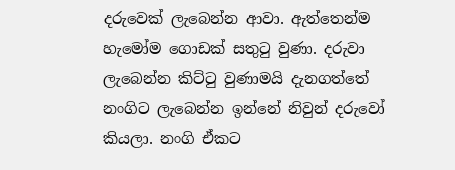දරුවෙක් ලැබෙන්න ආවා. ඇත්තෙන්ම හැමෝම ගොඩක් සතුටු වුණා. දරුවා ලැබෙන්න කිට්ටු වුණාමයි දැනගත්තේ නංගිට ලැබෙන්න ඉන්නේ නිවුන් දරුවෝ කියලා. නංගි ඒකට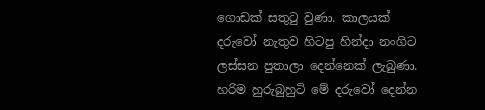ගොඩක් සතුටු වුණා. කාලයක් දරුවෝ නැතුව හිටපු හින්දා නංගිට ලස්සන පුතාලා දෙන්නෙක් ලැබුණා. හරිම හුරුබුහුටි මේ දරුවෝ දෙන්න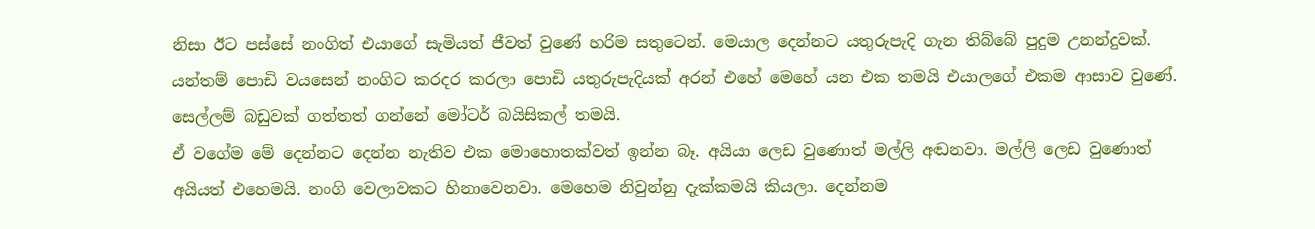නිසා ඊට පස්සේ නංගිත් එයාගේ සැමියත් ජීවත් වුණේ හරිම සතුටෙන්. මෙයාල දෙන්නට යතුරුපැදි ගැන තිබ්බේ පුදුම උනන්දුවක්. යන්තම් ‍පොඩි වයසෙන් නංගිට කරදර කරලා ‍පොඩි යතුරුපැදියක් අරන් එහේ මෙහේ යන එක තමයි එයාලගේ එකම ආසාව වුණේ. සෙල්ලම් බඩුවක් ගත්තත් ගන්නේ මෝටර් බයිසිකල් තමයි.
ඒ වගේම මේ දෙන්නට දෙන්න නැතිව එක මොහොතක්වත් ඉන්න බෑ. අයියා ලෙඩ වුණොත් මල්ලි අඬනවා. මල්ලි ලෙඩ වුණොත් අයියත් එහෙමයි. නංගි වෙලාවකට හිනාවෙනවා. මෙහෙම නිවුන්නු දැක්කමයි කියලා. දෙන්නම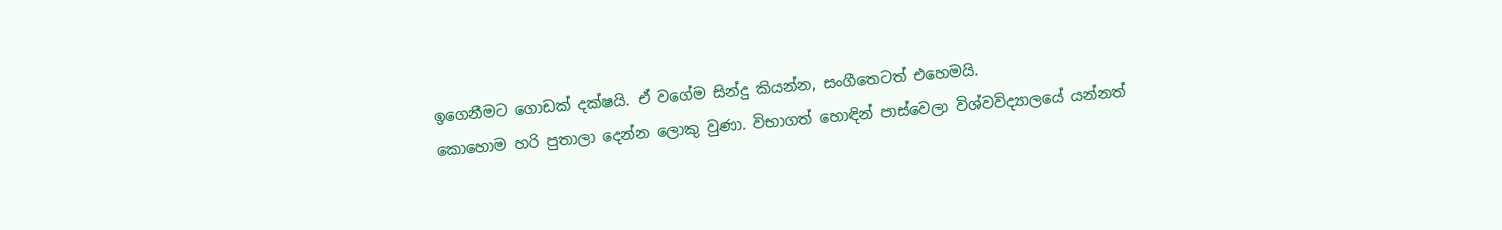ඉගෙනීමට ගොඩක් දක්ෂයි. ඒ වගේම සින්දු කියන්න, සංගීතෙටත් එහෙමයි.
කොහොම හරි පුතාලා දෙන්න ලොකු වුණා. විභාගත් හොඳින් පාස්වෙලා විශ්වවිද්‍යාලයේ යන්නත්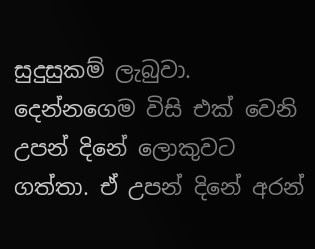සුදුසුකම් ලැබුවා. දෙන්නගෙම විසි එක් වෙනි උපන් දිනේ ලොකුවට ගත්තා. ඒ උපන් දිනේ අරන්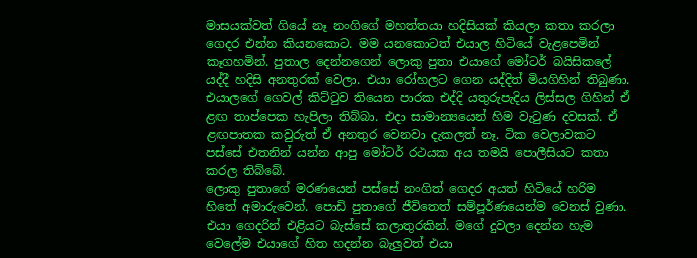මාසයක්වත් ගියේ නෑ නංගිගේ මහත්තයා හදිසියක් කියලා කතා කරලා ගෙදර එන්න කියනකොට. මම යනකොටත් එයාල හිටියේ වැළපෙමින් කෑගහමින්. පුතාල දෙන්නගෙන් ලොකු පුතා එයාගේ මෝටර් බයිසික‍ලේ යද්දී හදිසි අනතුරක් වෙලා. එයා රෝහලට ගෙන යද්දිත් මියගිහින් තිබුණා. එයාලගේ ගෙවල් කිට්ටුව තියෙන පාරක එද්දි යතුරුපැදිය ලිස්සල ගිහින් ඒ ළඟ තාප්පෙක හැපිලා තිබ්බා. එදා සාමාන්‍යයෙන් හිම වැටුණ දවසක්. ඒ ළඟපාතක කවුරුත් ඒ අනතුර වෙනවා දැකලත් නෑ. ටික වෙලාවකට පස්සේ එතනින් යන්න ආපු මෝටර් රථයක අය තමයි ‍පොලීසියට කතා කරල තිබ්බේ.
ලොකු පුතාගේ මරණයෙන් පස්සේ නංගිත් ගෙදර අයත් හිටියේ හරිම හිතේ අමාරුවෙන්. පොඩි පුතාගේ ජීවිතෙත් සම්පූර්ණයෙන්ම වෙනස් වුණා. එයා ගෙදරින් එළියට බැස්සේ කලාතුරකින්. මගේ දුවලා දෙන්න හැම වෙ‍ලේම එයාගේ හිත හදන්න බැලුවත් එයා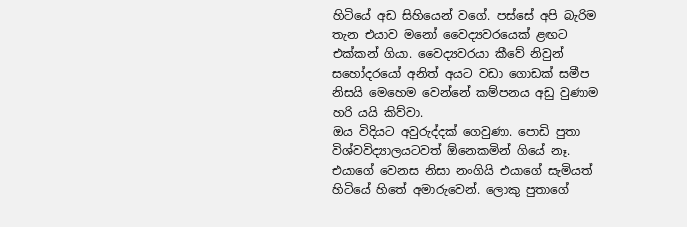හිටියේ අඩ සිහියෙන් වගේ. පස්සේ අපි බැරිම තැන එයාව මනෝ වෛද්‍යවරයෙක් ළඟට එක්කන් ගියා. වෛද්‍යවරයා කීවේ නිවුන් සහෝදරයෝ අනිත් අයට වඩා ගොඩක් සමීප නිසයි මෙහෙම වෙන්නේ කම්පනය අඩු වුණාම හරි යයි කිව්වා.
ඔය විදියට අවුරුද්දක් ගෙවුණා. පොඩි පුතා විශ්වවිද්‍යාලයටවත් ඕනෙකමින් ගියේ නෑ. එයාගේ වෙනස නිසා නංගියි එයාගේ සැමියත් හිටියේ හිතේ අමාරුවෙන්. ලොකු පුතාගේ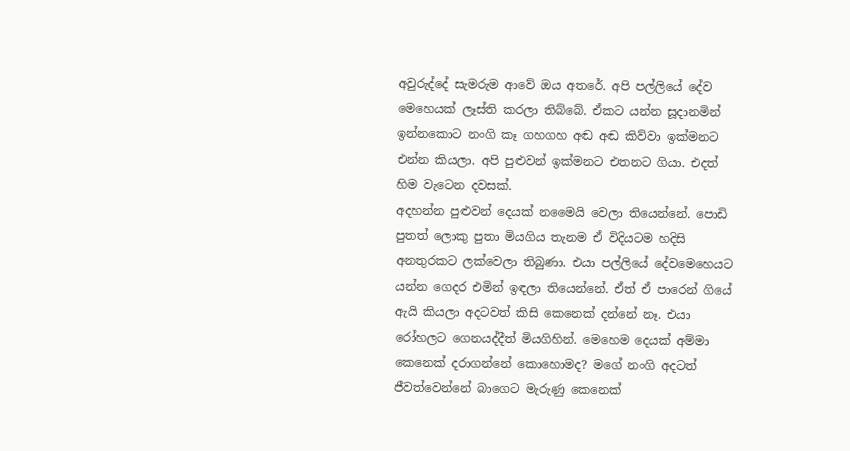අවුරුද්දේ සැමරුම ආවේ ඔය අතරේ. අපි පල්ලියේ දේව මෙහෙයක් ලෑස්ති කරලා තිබ්බේ. ඒකට යන්න සූදානමින් ඉන්නකොට නංගි කෑ ගහගහ අඬ අඬ කිව්වා ඉක්මනට එන්න කියලා. අපි පුළුවන් ඉක්මනට එතනට ගියා. එදත් හිම වැටෙන දවසක්.
අදහන්න පුළුවන් දෙයක් නමෛයි වෙලා තියෙන්නේ. පොඩි පුතත් ලොකු පුතා මියගිය තැනම ඒ විදියටම හදිසි අනතුරකට ලක්වෙලා තිබුණා. එයා පල්ලියේ දේවමෙහෙයට යන්න ගෙදර එමින් ඉඳලා තියෙන්නේ. ඒත් ඒ පාරෙන් ගියේ ඇයි කියලා අදටවත් කිසි කෙනෙක් දන්නේ නෑ. එයා රෝහලට ගෙනයද්දීත් මියගිහින්. මෙහෙම දෙයක් අම්මා කෙනෙක් දරාගන්නේ කොහොමද? මගේ නංගි අදටත් ජීවත්වෙන්නේ බාගෙට මැරුණු කෙනෙක්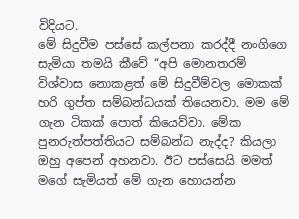විදියට.
මේ සිදුවීම පස්සේ කල්පනා කරද්දී නංගිගෙ සැමියා තමයි කීවේ “අපි මොනතරම් විශ්වාස නොකළත් මේ සිදුවීම්වල මොකක් හරි ගුප්ත සම්බන්ධයක් තියෙනවා. මම මේ ගැන ටිකක් ‍පොත් කියෙව්වා. මේක පුනරුත්පත්තියට සම්බන්ධ නැද්ද? කියලා ඔහු අපෙන් අහනවා. ඊට පස්සෙයි මමත් මගේ සැමියත් මේ ගැන හොයන්න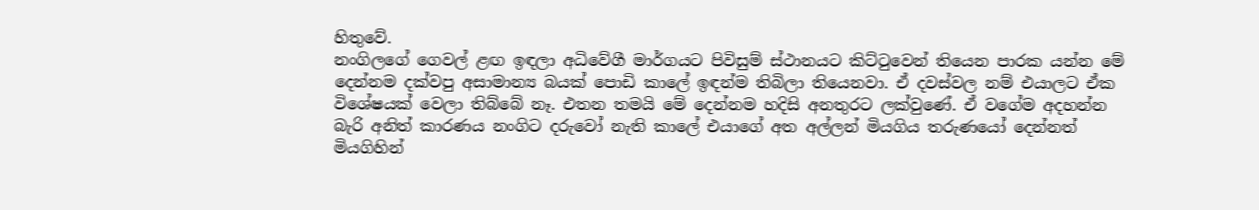හිතුවේ.
නංගිලගේ ගෙවල් ළඟ ඉඳලා අධිවේගී මාර්ගයට පිවිසුම් ස්ථානයට කිට්ටුවෙන් තියෙන පාරක යන්න මේ දෙන්නම දක්වපු අසාමාන්‍ය බයක් ‍පොඩි කා‍ලේ ඉඳන්ම තිබිලා තියෙනවා. ඒ දවස්වල නම් එයාලට ඒක විශේෂයක් වෙලා තිබ්බේ නෑ. එතන තමයි මේ දෙන්නම හදිසි අනතුරට ලක්වුණේ. ඒ වගේම අදහන්න බැරි අනිත් කාරණය නංගිට දරුවෝ නැති කා‍ලේ එයාගේ අත අල්ලන් මියගිය තරුණයෝ දෙන්නත් මියගිහින්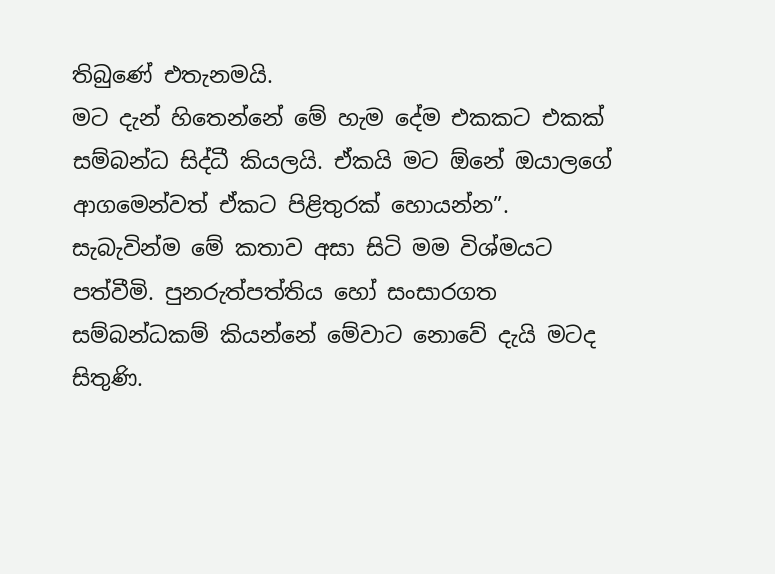තිබුණේ එතැනමයි.
මට දැන් හිතෙන්නේ මේ හැම දේම එකකට එකක් සම්බන්ධ සිද්ධී කියලයි. ඒකයි මට ඕනේ ඔයාලගේ ආගමෙන්වත් ඒකට පිළිතුරක් හොයන්න”.
සැබැවින්ම මේ කතාව අසා සිටි මම විශ්මයට පත්වීමි. පුනරුත්පත්තිය හෝ සංසාරගත සම්බන්ධකම් කියන්නේ මේවාට නොවේ දැයි මටද සිතුණි.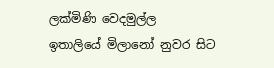ලක්මිණි වෙදමුල්ල
ඉතාලියේ මිලානෝ නුවර සිට